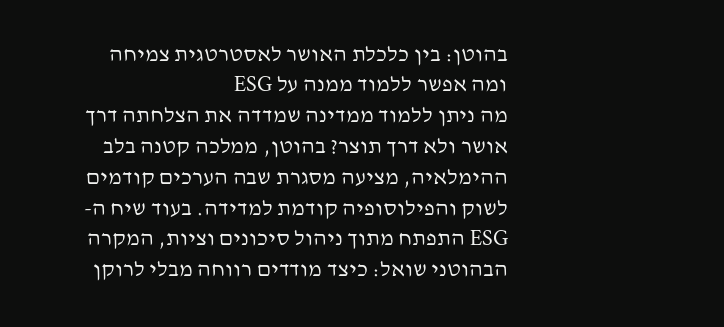בהוטן: בין כלכלת האושר לאסטרטגית צמיחה ומה אפשר ללמוד ממנה על ESG
מה ניתן ללמוד ממדינה שמדדה את הצלחתה דרך אושר ולא דרך תוצר? בהוטן, ממלכה קטנה בלב ההימלאיה, מציעה מסגרת שבה הערכים קודמים לשוק והפילוסופיה קודמת למדידה. בעוד שיח ה-ESG התפתח מתוך ניהול סיכונים וציות, המקרה הבהוטני שואל: כיצד מודדים רווחה מבלי לרוקן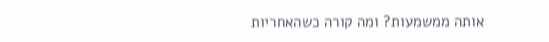אותה ממשמעות? ומה קורה כשהאחריות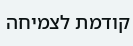קודמת לצמיחה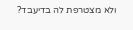ולא מצטרפת לה בדיעבד?